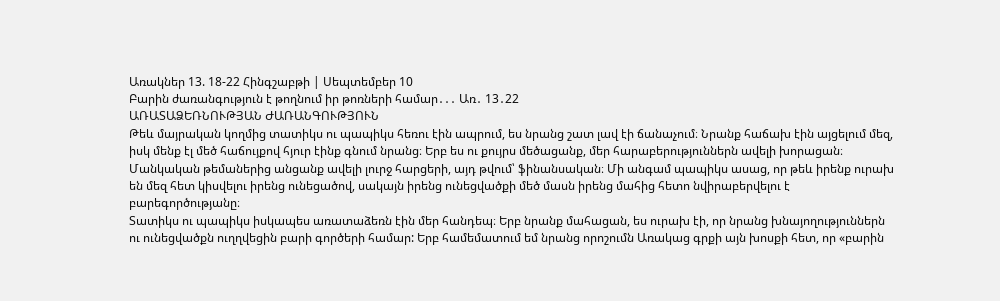Առակներ 13. 18-22 Հինգշաբթի | Սեպտեմբեր 10
Բարին ժառանգություն է թողնում իր թոռների համար․․․ Առ․ 13․22
ԱՌԱՏԱՁԵՌՆՈՒԹՅԱՆ ԺԱՌԱՆԳՈՒԹՅՈՒՆ
Թեև մայրական կողմից տատիկս ու պապիկս հեռու էին ապրում, ես նրանց շատ լավ էի ճանաչում։ Նրանք հաճախ էին այցելում մեզ, իսկ մենք էլ մեծ հաճույքով հյուր էինք գնում նրանց։ Երբ ես ու քույրս մեծացանք, մեր հարաբերություններն ավելի խորացան։ Մանկական թեմաներից անցանք ավելի լուրջ հարցերի, այդ թվում՝ ֆինանսական։ Մի անգամ պապիկս ասաց, որ թեև իրենք ուրախ են մեզ հետ կիսվելու իրենց ունեցածով, սակայն իրենց ունեցվածքի մեծ մասն իրենց մահից հետո նվիրաբերվելու է բարեգործությանը։
Տատիկս ու պապիկս իսկապես առատաձեռն էին մեր հանդեպ։ Երբ նրանք մահացան, ես ուրախ էի, որ նրանց խնայողություններն ու ունեցվածքն ուղղվեցին բարի գործերի համար: Երբ համեմատում եմ նրանց որոշումն Առակաց գրքի այն խոսքի հետ, որ «բարին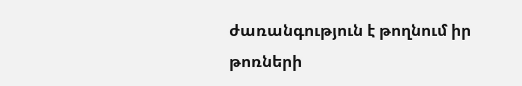ժառանգություն է թողնում իր թոռների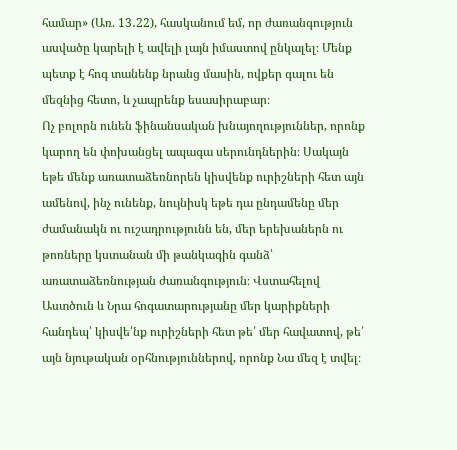համար» (Առ. 13․22), հասկանում եմ, որ ժառանգություն ասվածը կարելի է ավելի լայն իմաստով ընկալել։ Մենք պետք է հոգ տանենք նրանց մասին, ովքեր գալու են մեզնից հետո, և չապրենք եսասիրաբար։
Ոչ բոլորն ունեն ֆինանսական խնայողություններ, որոնք կարող են փոխանցել ապագա սերունդներին։ Սակայն եթե մենք առատաձեռնորեն կիսվենք ուրիշների հետ այն ամենով, ինչ ունենք, նույնիսկ եթե դա ընդամենը մեր ժամանակն ու ուշադրությունն են, մեր երեխաներն ու թոռները կստանան մի թանկագին գանձ՝ առատաձեռնության ժառանգություն։ Վստահելով Աստծուն և Նրա հոգատարությանը մեր կարիքների հանդեպ՝ կիսվե՛նք ուրիշների հետ թե՛ մեր հավատով, թե՛ այն նյութական օրհնություններով, որոնք Նա մեզ է տվել։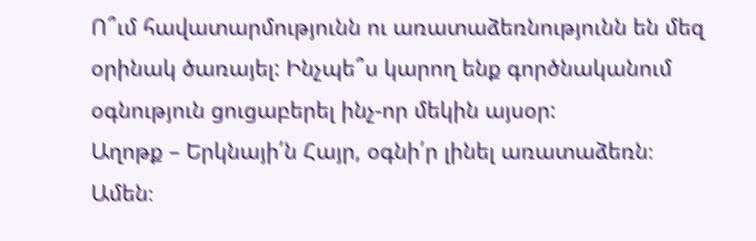Ո՞ւմ հավատարմությունն ու առատաձեռնությունն են մեզ օրինակ ծառայել: Ինչպե՞ս կարող ենք գործնականում օգնություն ցուցաբերել ինչ-որ մեկին այսօր:
Աղոթք – Երկնայի՛ն Հայր, օգնի՛ր լինել առատաձեռն։ Ամեն։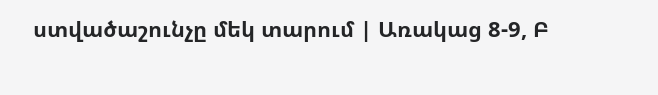ստվածաշունչը մեկ տարում | Առակաց 8-9, Բ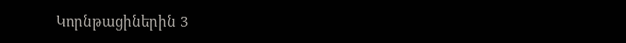Կորնթացիներին 3